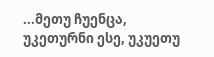...მეთუ ჩუენცა, უკეთურნი ესე, უკუეთუ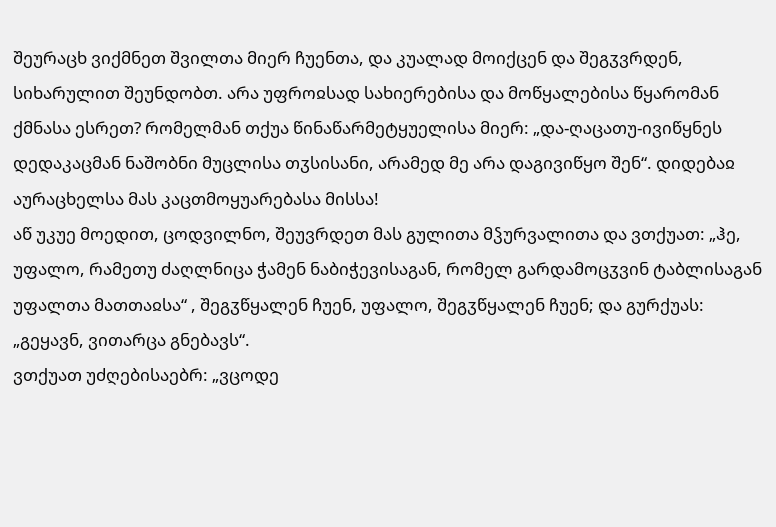შეურაცხ ვიქმნეთ შვილთა მიერ ჩუენთა, და კუალად მოიქცენ და შეგჳვრდენ, სიხარულით შეუნდობთ. არა უფროჲსად სახიერებისა და მოწყალებისა წყარომან ქმნასა ესრეთ? რომელმან თქუა წინაწარმეტყუელისა მიერ: „და-ღაცათუ-ივიწყნეს დედაკაცმან ნაშობნი მუცლისა თჳსისანი, არამედ მე არა დაგივიწყო შენ“. დიდებაჲ აურაცხელსა მას კაცთმოყუარებასა მისსა!
აწ უკუე მოედით, ცოდვილნო, შეუვრდეთ მას გულითა მჴურვალითა და ვთქუათ: „ჰე, უფალო, რამეთუ ძაღლნიცა ჭამენ ნაბიჭევისაგან, რომელ გარდამოცჳვინ ტაბლისაგან უფალთა მათთაჲსა“ , შეგჳწყალენ ჩუენ, უფალო, შეგჳწყალენ ჩუენ; და გურქუას: „გეყავნ, ვითარცა გნებავს“.
ვთქუათ უძღებისაებრ: „ვცოდე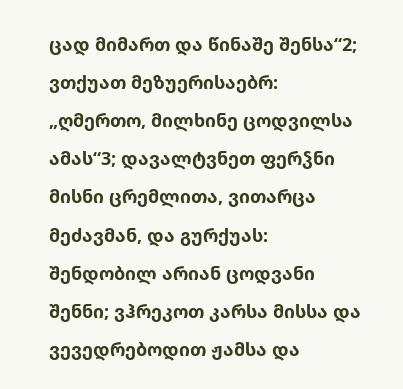ცად მიმართ და წინაშე შენსა“2; ვთქუათ მეზუერისაებრ: „ღმერთო, მილხინე ცოდვილსა ამას“3; დავალტვნეთ ფერჴნი მისნი ცრემლითა, ვითარცა მეძავმან, და გურქუას: შენდობილ არიან ცოდვანი შენნი; ვჰრეკოთ კარსა მისსა და ვევედრებოდით ჟამსა და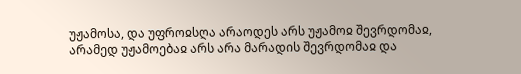უჟამოსა, და უფროჲსღა არაოდეს არს უჟამოჲ შევრდომაჲ, არამედ უჟამოებაჲ არს არა მარადის შევრდომაჲ და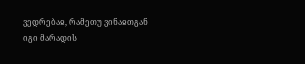ვედრებაჲ, რამეთუ ვინაჲთგან იგი მარადის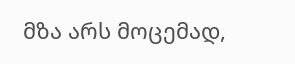მზა არს მოცემად,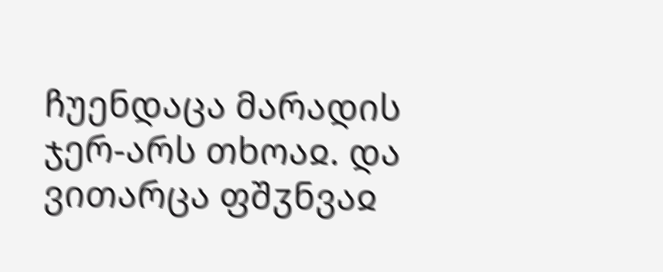ჩუენდაცა მარადის ჯერ-არს თხოაჲ. და ვითარცა ფშჳნვაჲ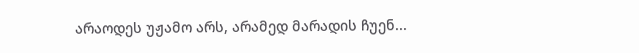არაოდეს უჟამო არს, არამედ მარადის ჩუენ...